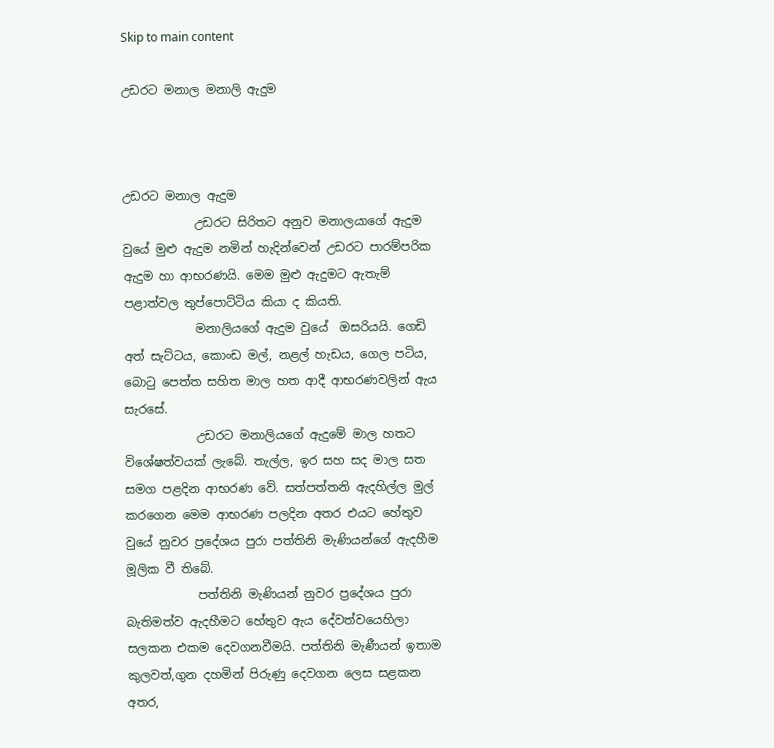Skip to main content

උඩරට මනාල මනාලි ඇදුම



උඩරට මනාල ඇදුම
            උඩරට සිරිතට අනුව මනාලයාගේ ඇදුම වුයේ මුළු ඇදුම නමින් හැදින්වෙන් උඩරට පාරම්පරික ඇදුම හා ආභරණයි. මෙම මුළු ඇදුමට ඇතැම් පළාත්වල තුප්පොට්ටිය කියා ද කියති.
            මනාලියගේ ඇදුම වුයේ  ඔසරියයි. ගෙඩි අත් සැට්ටය, කොංඩ මල්, නළල් හැඩය, ගෙල පටිය, බොටු පෙත්ත සහිත මාල හත ආදී ආභරණවලින් ඇය සැරසේ.
            උඩරට මනාලියගේ ඇදුමේ මාල හතට විශේෂත්වයක් ලැබේ. තැල්ල, ඉර සහ සද මාල සත සමග පළදින ආභරණ වේ. සත්පත්තනි ඇදහිල්ල මුල් කරගෙන මෙම ආභරණ පලදින අතර එයට හේතුව වුයේ නුවර ප්‍රදේශය පුරා පත්තිනි මැණියන්ගේ ඇදහීම මූලික වී තිබේ.
            පත්තිනි මැණියන් නුවර ප්‍රදේශය පුරා බැතිමත්ව ඇදහීමට හේතුව ඇය දේවත්වයෙහිලා සලකන එකම දෙවගනවීමයි. පත්තිනි මැණීයන් ඉතාම කුලවත්,ගුන දහමින් පිරුණු දෙවගන ලෙස සළකන අතර,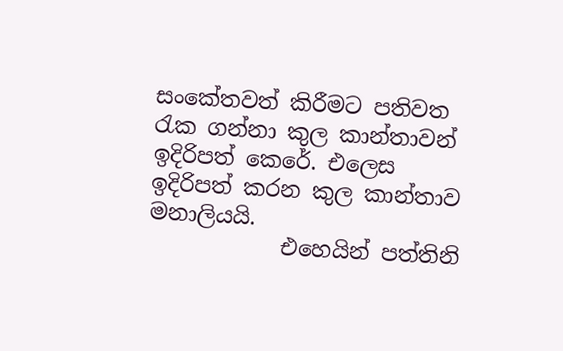සංකේතවත් කිරීමට පතිවත රැක ගන්නා කුල කාන්තාවන් ඉදිරිපත් කෙරේ. එලෙස ඉදිරිපත් කරන කුල කාන්තාව මනාලියයි.
            එහෙයින් පත්තිනි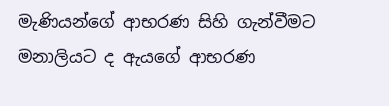මැණියන්ගේ ආභරණ සිහි ගැන්වීමට මනාලියට ද ඇයගේ ආභරණ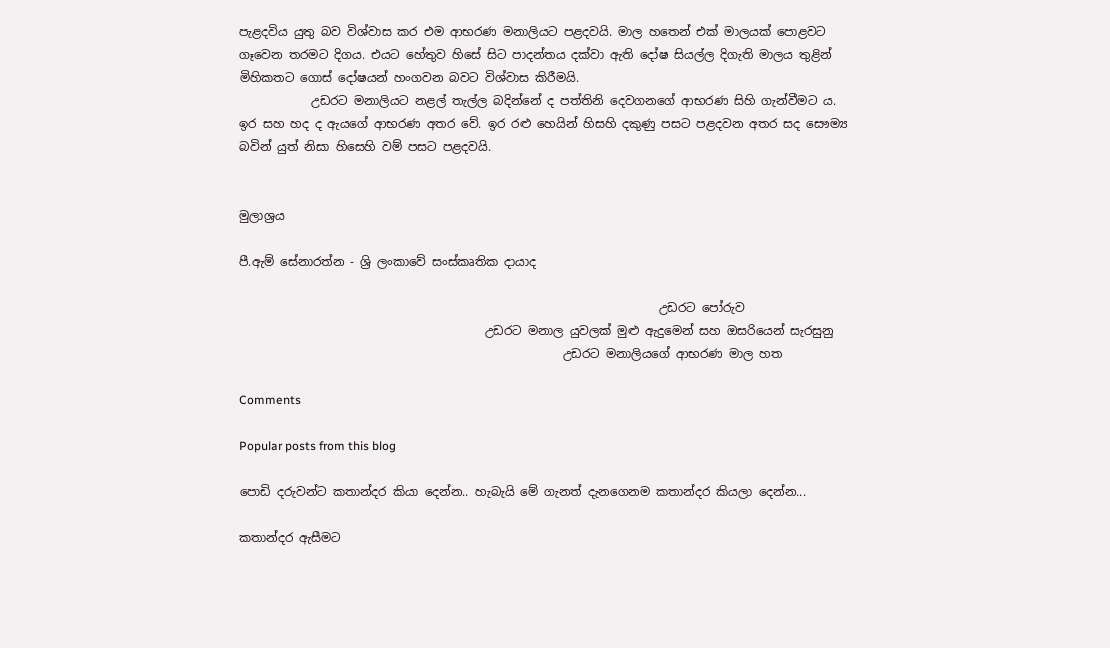පැළදවිය යුතු බව විශ්වාස කර එම ආභරණ මනාලියට පළදවයි. මාල හතෙන් එක් මාලයක් පොළවට ගෑවෙන තරමට දිගය. එයට හේතුව හිසේ සිට පාදන්තය දක්වා ඇති දෝෂ සියල්ල දිගැති මාලය තුළින් මිහිකතට ගොස් දෝෂයන් හංගවන බවට විශ්වාස කිරීමයි.
            උඩරට මනාලියට නළල් තැල්ල බදින්නේ ද පත්තිනි දෙවගනගේ ආභරණ සිහි ගැන්වීමට ය. ඉර සහ හද ද ඇයගේ ආභරණ අතර වේ. ඉර රළු හෙයින් හිසහි දකුණු පසට පළදවන අතර සද සෞම්‍ය බවින් යුත් නිසා හිසෙහි වම් පසට පළදවයි.


මුලාශ්‍රය

පී.ඇම් සේනාරත්න - ශ්‍රි ලංකාවේ සංස්කෘතික දායාද

                                                                      උඩරට පෝරුව
                                         උඩරට මනාල යුවලක් මුළු ඇදුමෙන් සහ ඔසරියෙන් සැරසුනු
                                                      උඩරට මනාලියගේ ආභරණ මාල හත

Comments

Popular posts from this blog

පොඩි දරුවන්ට කතාන්දර කියා දෙන්න.. හැබැයි මේ ගැනත් දැනගෙනම කතාන්දර කියලා දෙන්න...

කතාන්දර ඇසීමට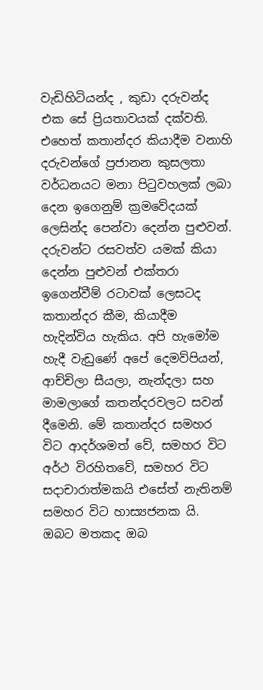වැඩිහිටියන්ද , කුඩා දරුවන්ද එක සේ ප්‍රියතාවයක් දක්වති. එහෙත් කතාන්දර කියාදීම වනාහි දරුවන්ගේ ප්‍රජානන කුසලතා වර්ධනයට මනා පිටුවහලක් ලබා දෙන ඉගෙනුම් ක්‍රමවේදයක් ලෙසින්ද පෙන්වා දෙන්න පුළුවන්. දරුවන්ට රසවත්ව යමක් කියා දෙන්න පුළුවන් එක්තරා ඉගෙන්වීම් රටාවක් ලෙසටද කතාන්දර කීම, කියාදීම හැදින්විය හැකිය. අපි හැමෝම හැදී වැඩුණේ අපේ දෙමව්පියන්, ආච්චිලා සීයලා, නැන්දලා සහ මාමලාගේ කතන්දරවලට සවන් දීමෙනි. මේ කතාන්දර සමහර විට ආදර්ශමත් වේ, සමහර විට අර්ථ විරහිතවේ, සමහර විට සදාචාරාත්මකයි එසේත් නැතිනම් සමහර විට හාස්‍යජනක යි. ඔබට මතකද ඔබ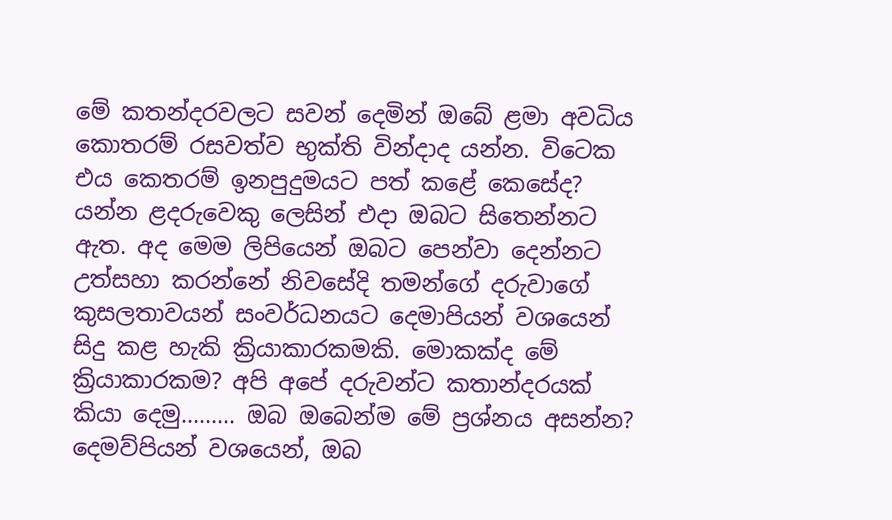මේ කතන්දරවලට සවන් දෙමින් ඔබේ ළමා අවධිය කොතරම් රසවත්ව භුක්ති වින්දාද යන්න. විටෙක එය කෙතරම් ඉනපුදුමයට පත් කළේ කෙසේද? යන්න ළදරුවෙකු ලෙසින් එදා ඔබට සිතෙන්නට ඇත. අද මෙම ලිපියෙන් ඔබට පෙන්වා දෙන්නට උත්සහා කරන්නේ නිවසේදි තමන්ගේ දරුවාගේ කුසලතාවයන් සංවර්ධනයට දෙමාපියන් වශයෙන් සිදු කළ හැකි ක්‍රියාකාරකමකි. මොකක්ද මේ ක්‍රියාකාරකම? අපි අපේ දරුවන්ට කතාන්දරයක් කියා දෙමු……... ඔබ ඔබෙන්ම මේ ප්‍රශ්නය අසන්න? දෙමව්පියන් වශයෙන්, ඔබ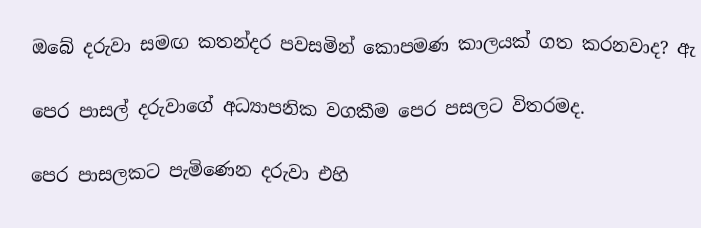ඔබේ දරුවා සමඟ කතන්දර පවසමින් කොපමණ කාලයක් ගත කරනවාද? ඇ

පෙර පාසල් දරුවාගේ අධ්‍යාපනික වගකීම පෙර පසලට විතරමද.

පෙර පාසලකට පැමිණෙන දරුවා එහි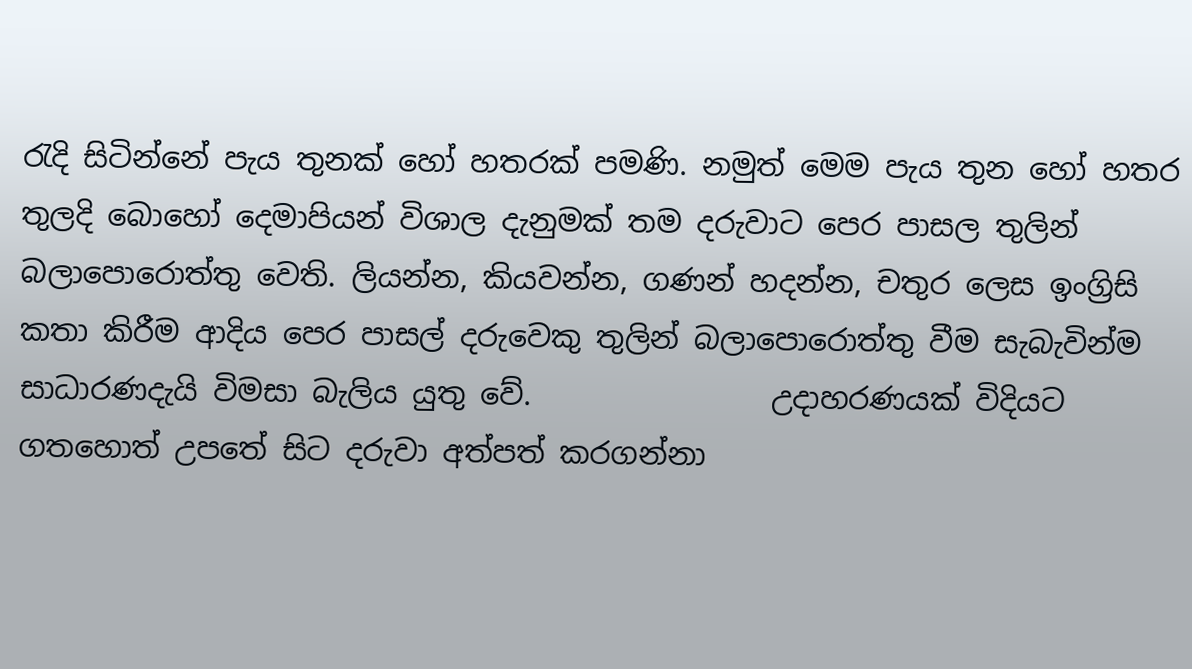රැදි සිටින්නේ පැය තුනක් හෝ හතරක් පමණි. නමුත් මෙම පැය තුන හෝ හතර තුලදි බොහෝ දෙමාපියන් විශාල දැනුමක් තම දරුවාට පෙර පාසල තුලින් බලාපොරොත්තු වෙති. ලියන්න, කියවන්න, ගණන් හදන්න, චතුර ලෙස ඉංග්‍රිසි කතා කිරීම ආදිය පෙර පාසල් දරුවෙකු තුලින් බලාපොරොත්තු වීම සැබැවින්ම සාධාරණදැයි විමසා බැලිය යුතු වේ.                උදාහරණයක් විදියට ගතහොත් උපතේ සිට දරුවා අත්පත් කරගන්නා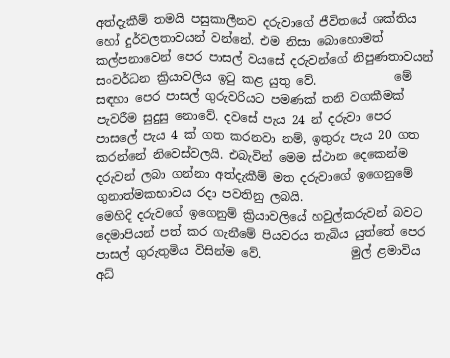අත්දැකීම් තමයි පසුකාලීනව දරුවාගේ ජීවිතයේ ශක්තිය හෝ දුර්වලතාවයන් වන්නේ. එම නිසා බොහොමත් කල්පනාවෙන් පෙර පාසල් වයසේ දරුවන්ගේ නිපුණතාවයන් සංවර්ධන ක්‍රියාවලිය ඉටු කළ යුතු වේ.             මේ සඳහා පෙර පාසල් ගුරුවරියට පමණක් තනි වගකීමක් පැවරීම සුදුසු නොවේ. දවසේ පැය 24 න් දරුවා පෙර පාසලේ පැය 4 ක් ගත කරනවා නම්, ඉතුරු පැය 20 ගත කරන්නේ නිවෙස්වලයි. එබැවින් මෙම ස්ථාන දෙකෙන්ම දරුවන් ලබා ගන්නා අත්දැකීම් මත දරුවාගේ ඉගෙනුමේ ගුනාත්මකභාවය රදා පවතිනු ලබයි.                 මෙහිදි දරුවගේ ඉගෙනුම් ක්‍රියාවලියේ හවුල්කරුවන් බවට දෙමාපියන් පත් කර ගැනීමේ පියවරය තැබිය යුත්තේ පෙර පාසල් ගුරුතුමිය විසින්ම වේ.               මුල් ළමාවිය අධ්‍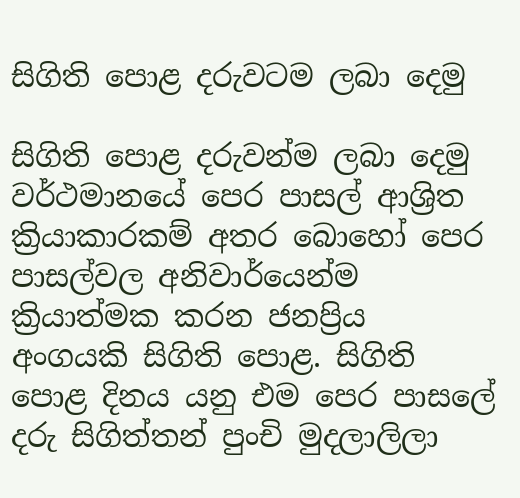සිගිති පොළ දරුවටම ලබා දෙමු

සිගිති පොළ දරුවන්ම ලබා දෙමු වර්ථමානයේ පෙර පාසල් ආශ්‍රිත ක්‍රියාකාරකම් අතර බොහෝ පෙර පාසල්වල අනිවාර්යෙන්ම ක්‍රියාත්මක කරන ජනප්‍රිය අංගයකි සිගිති පොළ. සිගිති පොළ දිනය යනු එම පෙර පාසලේ දරු සිගිත්තන් පුංචි මුදලාලිලා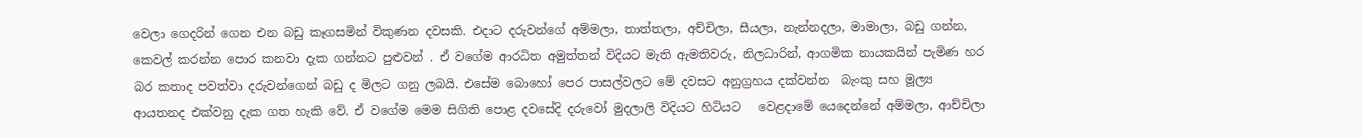වෙලා ගෙදරින් ගෙන එන බඩු කෑගසමින් විකුණන දවසකි. එදාට දරුවන්ගේ අම්මලා, තාත්තලා, අච්චිලා, සීයලා, නැන්නදලා, මාමාලා, බඩු ගන්න, කෙවල් කරන්න පොර කනවා දැක ගන්නට පුළුවන් . ඒ වගේම ආරධිත අමුත්තන් විදියට මැති ඇමතිවරු, නිලධාරින්, ආගමික නායකයින් පැමිණ හර බර කතාද පවත්වා දරුවන්ගෙන් බඩු ද මිලට ගනු ලබයි. එසේම බොහෝ පෙර පාසල්වලට මේ දවසට අනුග්‍රහය දක්වන්න  බැංකු සහ මූල්‍ය ආයතනද එක්වනු දැක ගත හැකි වේ. ඒ වගේම මෙම සිගිති පොළ දවසේදි දරුවෝ මුදලාලි විදියට හිටියට   වෙළදාමේ යෙදෙන්නේ අම්මලා, ආච්චිලා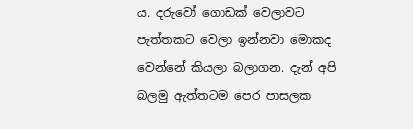ය. දරුවෝ ගොඩක් වෙලාවට පැත්තකට වෙලා ඉන්නවා මොකද වෙන්නේ කියලා බලාගන. දැන් අපි බලමු ඇත්තටම පෙර පාසලක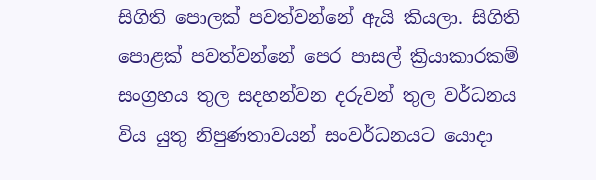සිගිති පොලක් පවත්වන්නේ ඇයි කියලා. සිගිති පොළක් පවත්වන්නේ පෙර පාසල් ක්‍රියාකාරකම් සංග්‍රහය තුල සදහන්වන දරුවන් තුල වර්ධනය විය යුතු නිපුණතාවයන් සංවර්ධනයට යොදා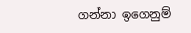ගන්නා ඉගෙනුම්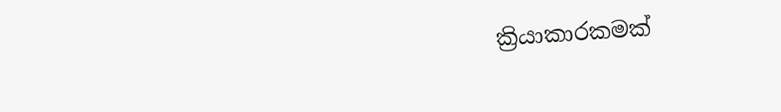ක්‍රියාකාරකමක්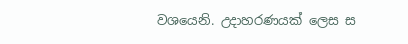වශයෙනි. උදාහරණයක් ලෙස ස